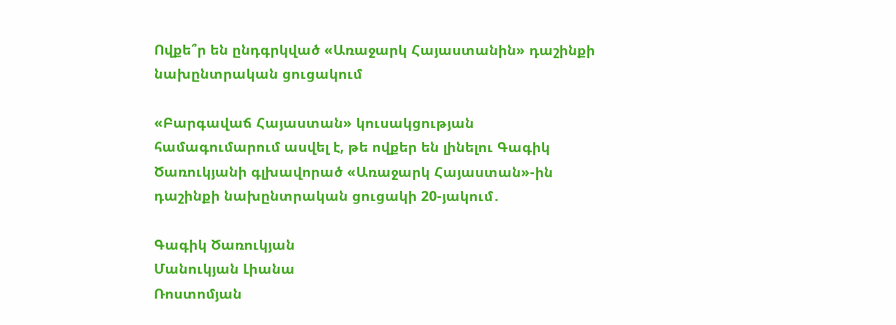Ովքե՞ր են ընդգրկված «Առաջարկ Հայաստանին» դաշինքի նախընտրական ցուցակում

«Բարգավաճ Հայաստան» կուսակցության համագումարում ասվել է, թե ովքեր են լինելու Գագիկ Ծառուկյանի գլխավորած «Առաջարկ Հայաստան»-ին դաշինքի նախընտրական ցուցակի 20-յակում․

Գագիկ Ծառուկյան
Մանուկյան Լիանա
Ռոստոմյան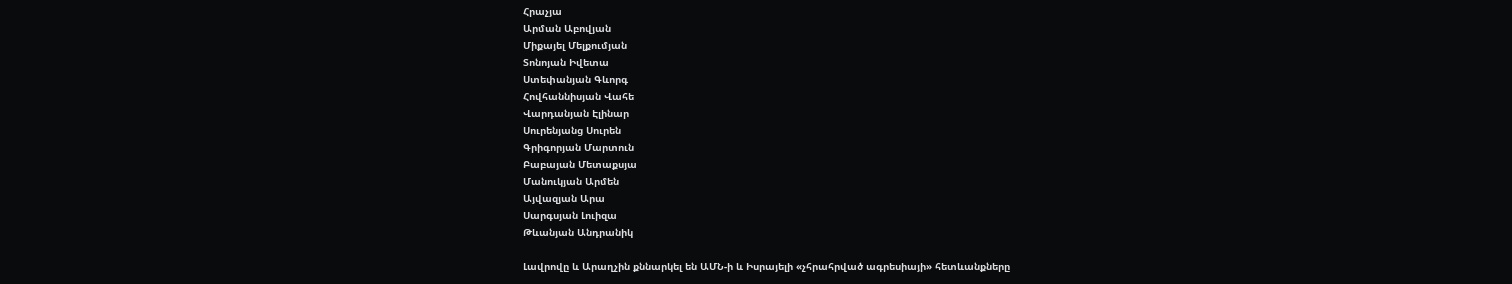Հրաչյա
Արման Աբովյան
Միքայել Մելքումյան
Տոնոյան Իվետա
Ստեփանյան Գևորգ
Հովհաննիսյան Վահե
Վարդանյան Էլինար
Սուրենյանց Սուրեն
Գրիգորյան Մարտուն
Բաբայան Մետաքսյա
Մանուկյան Արմեն
Այվազյան Արա
Սարգսյան Լուիզա
Թևանյան Անդրանիկ

Լավրովը և Արաղչին քննարկել են ԱՄՆ-ի և Իսրայելի «չհրահրված ագրեսիայի» հետևանքները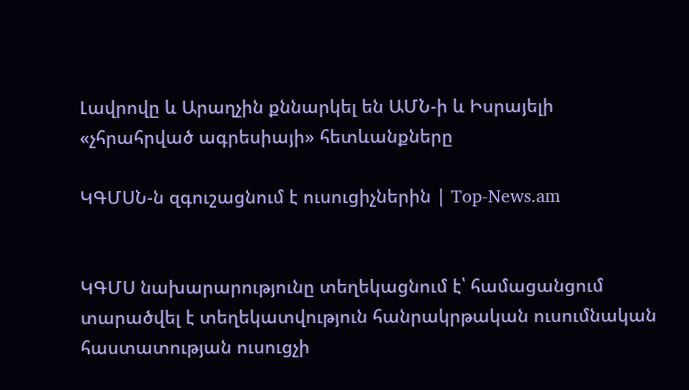Լավրովը և Արաղչին քննարկել են ԱՄՆ-ի և Իսրայելի «չհրահրված ագրեսիայի» հետևանքները

ԿԳՄՍՆ-ն զգուշացնում է ուսուցիչներին | Top-News.am


ԿԳՄՍ նախարարությունը տեղեկացնում է՝ համացանցում տարածվել է տեղեկատվություն հանրակրթական ուսումնական հաստատության ուսուցչի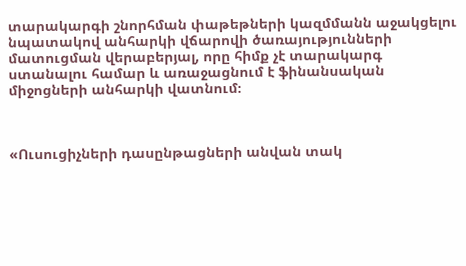տարակարգի շնորհման փաթեթների կազմմանն աջակցելու նպատակով անհարկի վճարովի ծառայությունների մատուցման վերաբերյալ, որը հիմք չէ տարակարգ ստանալու համար և առաջացնում է ֆինանսական միջոցների անհարկի վատնում։



«Ուսուցիչների դասընթացների անվան տակ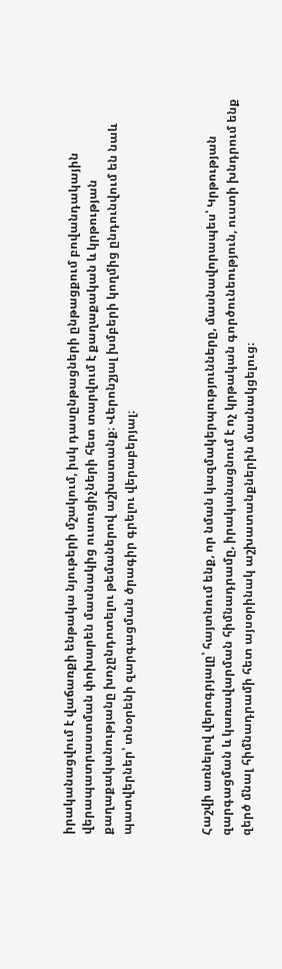իրականացվում է վաճառքի ենթակա նյութերի մշակում, իսկ դասընթացների ընթացքում բովանդակային վերապատրաստման փոխարեն մասնակից ուսուցիչների հետ տարվում է քաղաքական և կրթության քաղաքականությանը խոչընդոտելու թեմաներով աշխատանք։ Վերոնշյալ խմբերի կողմից ընդունվում են նաև պատվերներ՝ տնօրենի զարգացման ծրագիր գրելու վերաբերյալ։



Հաշվի առնելով վերոգրյալը՝ հայտնում ենք, որ նման կազմակերպությունները, մասնավորապես՝ Կրթության զարգացման և կառավարման հիմնադրամը, իրականացնում է ոչ կրթական գործունեություն, ուստի խնդրում ենք զերծ մնալ հիմնադրամի հետ այսօրինակ աշխատանքներին մասնակցելուց։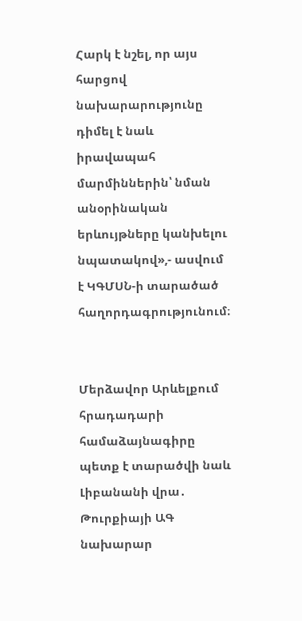Հարկ է նշել, որ այս հարցով նախարարությունը դիմել է նաև իրավապահ մարմիններին՝ նման անօրինական երևույթները կանխելու նպատակով»,- ասվում է ԿԳՄՍՆ-ի տարածած հաղորդագրությունում։


Մերձավոր Արևելքում հրադադարի համաձայնագիրը պետք է տարածվի նաև Լիբանանի վրա․ Թուրքիայի ԱԳ նախարար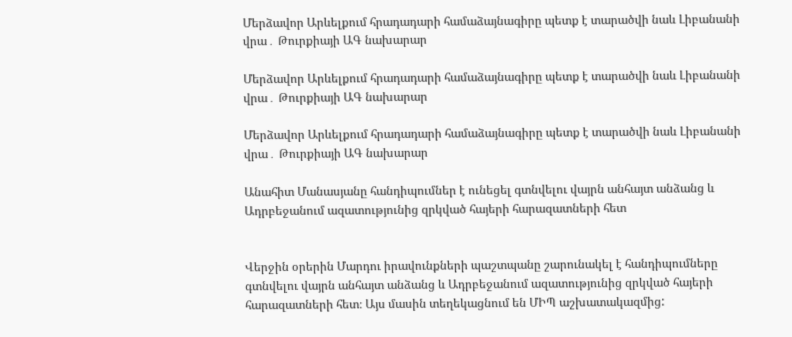Մերձավոր Արևելքում հրադադարի համաձայնագիրը պետք է տարածվի նաև Լիբանանի վրա․ Թուրքիայի ԱԳ նախարար

Մերձավոր Արևելքում հրադադարի համաձայնագիրը պետք է տարածվի նաև Լիբանանի վրա․ Թուրքիայի ԱԳ նախարար

Մերձավոր Արևելքում հրադադարի համաձայնագիրը պետք է տարածվի նաև Լիբանանի վրա․ Թուրքիայի ԱԳ նախարար

Անահիտ Մանասյանը հանդիպումներ է ունեցել գտնվելու վայրն անհայտ անձանց և Ադրբեջանում ազատությունից զրկված հայերի հարազատների հետ


Վերջին օրերին Մարդու իրավունքների պաշտպանը շարունակել է հանդիպումները գտնվելու վայրն անհայտ անձանց և Ադրբեջանում ազատությունից զրկված հայերի հարազատների հետ։ Այս մասին տեղեկացնում են ՄԻՊ աշխատակազմից: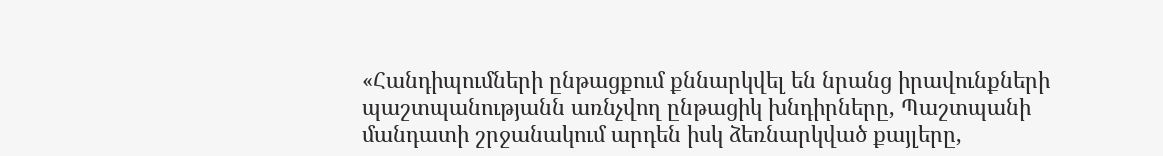«Հանդիպումների ընթացքում քննարկվել են նրանց իրավունքների պաշտպանությանն առնչվող ընթացիկ խնդիրները, Պաշտպանի մանդատի շրջանակում արդեն իսկ ձեռնարկված քայլերը,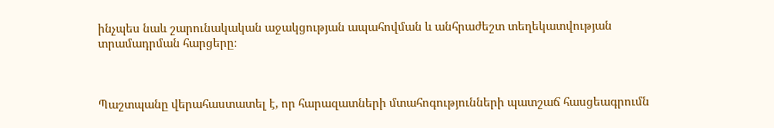ինչպես նաև շարունակական աջակցության ապահովման և անհրաժեշտ տեղեկատվության տրամադրման հարցերը։



Պաշտպանը վերահաստատել է, որ հարազատների մտահոգությունների պատշաճ հասցեագրումն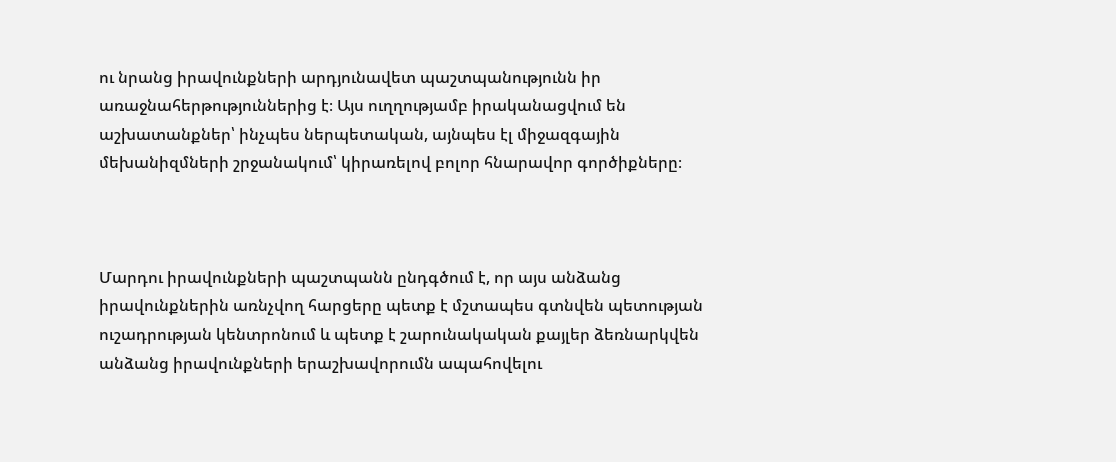ու նրանց իրավունքների արդյունավետ պաշտպանությունն իր առաջնահերթություններից է։ Այս ուղղությամբ իրականացվում են աշխատանքներ՝ ինչպես ներպետական, այնպես էլ միջազգային մեխանիզմների շրջանակում՝ կիրառելով բոլոր հնարավոր գործիքները։



Մարդու իրավունքների պաշտպանն ընդգծում է, որ այս անձանց իրավունքներին առնչվող հարցերը պետք է մշտապես գտնվեն պետության ուշադրության կենտրոնում և պետք է շարունակական քայլեր ձեռնարկվեն անձանց իրավունքների երաշխավորումն ապահովելու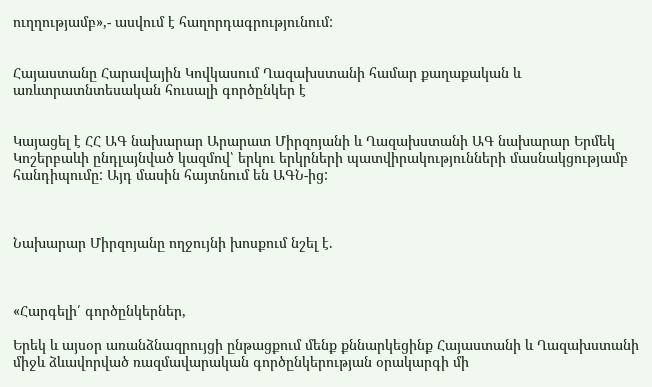ուղղությամբ»,- ասվում է հաղորդագրությունում:


Հայաստանը Հարավային Կովկասում Ղազախստանի համար քաղաքական և առևտրատնտեսական հուսալի գործընկեր է


Կայացել է ՀՀ ԱԳ նախարար Արարատ Միրզոյանի և Ղազախստանի ԱԳ նախարար Երմեկ Կոշերբաևի ընդլայնված կազմով՝ երկու երկրների պատվիրակությունների մասնակցությամբ հանդիպումը: Այդ մասին հայտնում են ԱԳՆ-ից:



Նախարար Միրզոյանը ողջույնի խոսքում նշել է.



«Հարգելի՛ գործընկերներ,

Երեկ և այսօր առանձնազրույցի ընթացքում մենք քննարկեցինք Հայաստանի և Ղազախստանի միջև ձևավորված ռազմավարական գործընկերության օրակարգի մի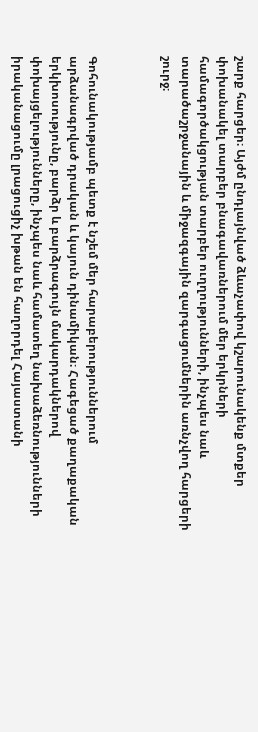շարք հարցեր։ Այժմ ընդլայնված ձևաչափով կշարունակենք մտքեր փոխանակել տարբեր բնագավառներում մեր երկրների համագործակցության տարբեր ուղղությունների, ինչպես նաև տարածաշրջանային և միջազգային զարգացումներին առնչվող հարցերի շուրջ։



Գոհունակությամբ պետք է նշեմ մեր հարաբերություններում արձանագրված դրական և կայուն դինամիկան։ Հագեցած քաղաքական երկխոսությունը, բարձր և բարձրագույն մակարդակներով փոխայցելությունները, ինչպես նաև համատեղ նախաձեռնությունների իրականացումը լրացուցիչ խթան են հաղորդել Հայաստանի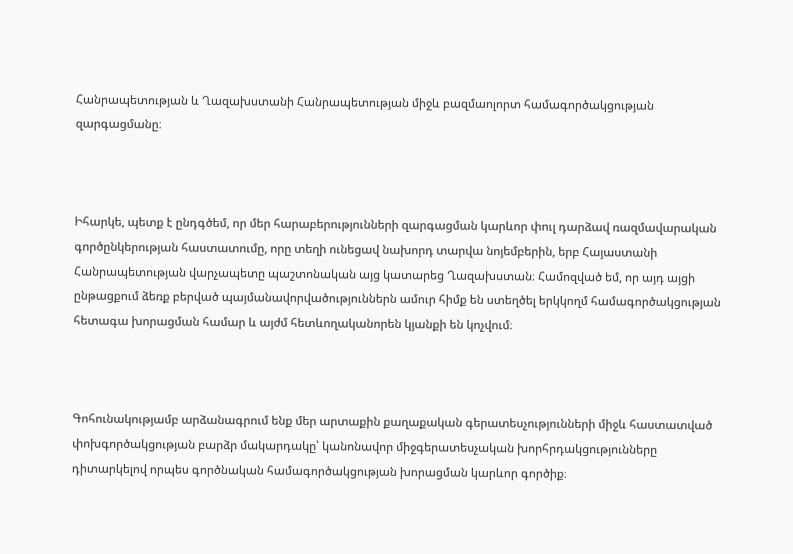Հանրապետության և Ղազախստանի Հանրապետության միջև բազմաոլորտ համագործակցության զարգացմանը։



Իհարկե, պետք է ընդգծեմ, որ մեր հարաբերությունների զարգացման կարևոր փուլ դարձավ ռազմավարական գործընկերության հաստատումը, որը տեղի ունեցավ նախորդ տարվա նոյեմբերին, երբ Հայաստանի Հանրապետության վարչապետը պաշտոնական այց կատարեց Ղազախստան։ Համոզված եմ, որ այդ այցի ընթացքում ձեռք բերված պայմանավորվածություններն ամուր հիմք են ստեղծել երկկողմ համագործակցության հետագա խորացման համար և այժմ հետևողականորեն կյանքի են կոչվում։



Գոհունակությամբ արձանագրում ենք մեր արտաքին քաղաքական գերատեսչությունների միջև հաստատված փոխգործակցության բարձր մակարդակը՝ կանոնավոր միջգերատեսչական խորհրդակցությունները դիտարկելով որպես գործնական համագործակցության խորացման կարևոր գործիք։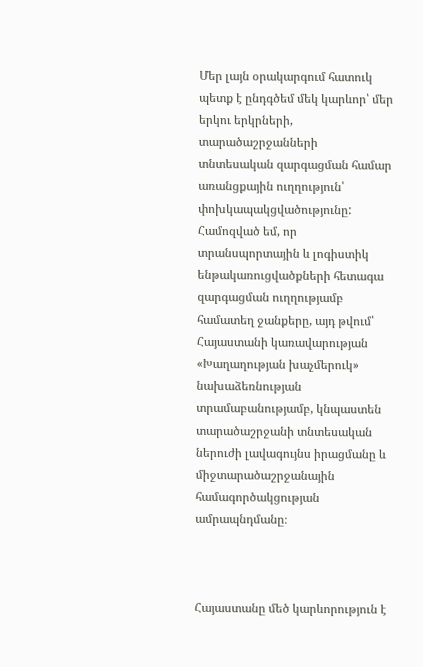Մեր լայն օրակարգում հատուկ պետք է ընդգծեմ մեկ կարևոր՝ մեր երկու երկրների, տարածաշրջանների տնտեսական զարգացման համար առանցքային ուղղություն՝ փոխկապակցվածությունը: Համոզված եմ, որ տրանսպորտային և լոգիստիկ ենթակառուցվածքների հետագա զարգացման ուղղությամբ համատեղ ջանքերը, այդ թվում՝ Հայաստանի կառավարության «Խաղաղության խաչմերուկ» նախաձեռնության տրամաբանությամբ, կնպաստեն տարածաշրջանի տնտեսական ներուժի լավագույնս իրացմանը և միջտարածաշրջանային համագործակցության ամրապնդմանը։



Հայաստանը մեծ կարևորություն է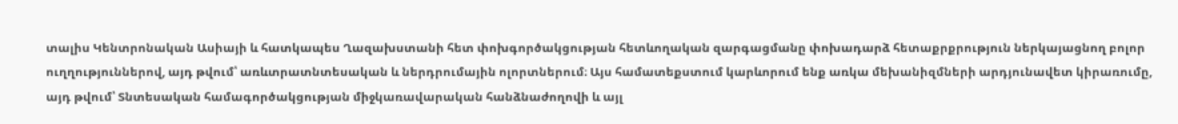տալիս Կենտրոնական Ասիայի և հատկապես Ղազախստանի հետ փոխգործակցության հետևողական զարգացմանը փոխադարձ հետաքրքրություն ներկայացնող բոլոր ուղղություններով, այդ թվում՝ առևտրատնտեսական և ներդրումային ոլորտներում։ Այս համատեքստում կարևորում ենք առկա մեխանիզմների արդյունավետ կիրառումը, այդ թվում՝ Տնտեսական համագործակցության միջկառավարական հանձնաժողովի և այլ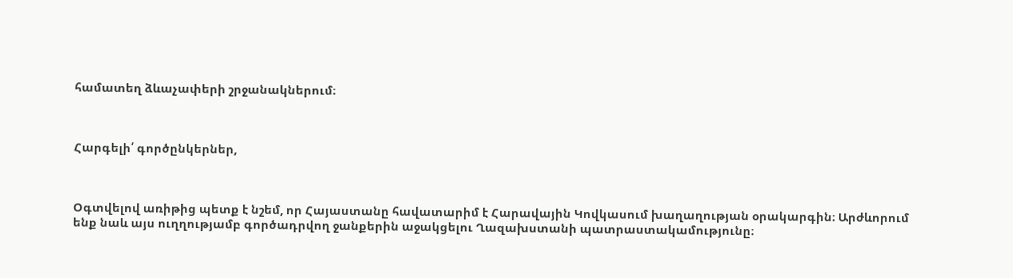համատեղ ձևաչափերի շրջանակներում։



Հարգելի՛ գործընկերներ,



Օգտվելով առիթից պետք է նշեմ, որ Հայաստանը հավատարիմ է Հարավային Կովկասում խաղաղության օրակարգին։ Արժևորում ենք նաև այս ուղղությամբ գործադրվող ջանքերին աջակցելու Ղազախստանի պատրաստակամությունը։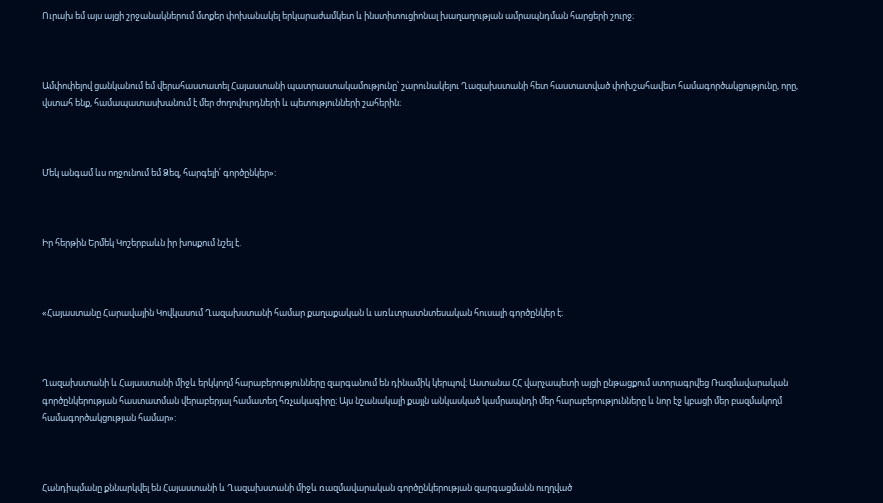Ուրախ եմ այս այցի շրջանակներում մտքեր փոխանակել երկարաժամկետ և ինստիտուցիոնալ խաղաղության ամրապնդման հարցերի շուրջ։



Ամփոփելով ցանկանում եմ վերահաստատել Հայաստանի պատրաստակամությունը՝ շարունակելու Ղազախստանի հետ հաստատված փոխշահավետ համագործակցությունը, որը, վստահ ենք, համապատասխանում է մեր ժողովուրդների և պետությունների շահերին։



Մեկ անգամ ևս ողջունում եմ Ձեզ, հարգելի՛ գործընկեր»:



Իր հերթին Երմեկ Կոշերբաևն իր խոսքում նշել է.



«Հայաստանը Հարավային Կովկասում Ղազախստանի համար քաղաքական և առևտրատնտեսական հուսալի գործընկեր է։



Ղազախստանի և Հայաստանի միջև երկկողմ հարաբերությունները զարգանում են դինամիկ կերպով։ Աստանա ՀՀ վարչապետի այցի ընթացքում ստորագրվեց Ռազմավարական գործընկերության հաստատման վերաբերյալ համատեղ հռչակագիրը։ Այս նշանակալի քայլն անկասկած կամրապնդի մեր հարաբերությունները և նոր էջ կբացի մեր բազմակողմ համագործակցության համար»:



Հանդիպմանը քննարկվել են Հայաստանի և Ղազախստանի միջև ռազմավարական գործընկերության զարգացմանն ուղղված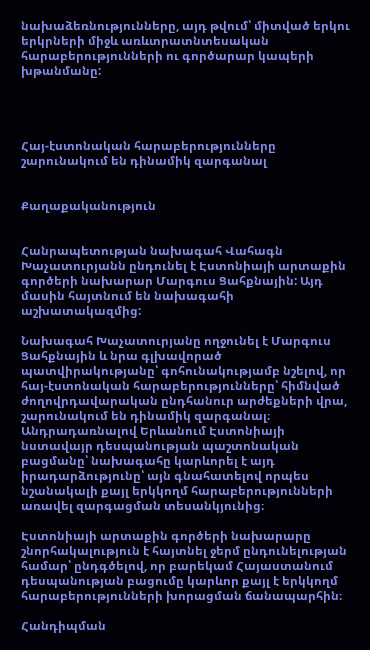նախաձեռնությունները, այդ թվում՝ միտված երկու երկրների միջև առևտրատնտեսական հարաբերությունների ու գործարար կապերի խթանմանը:




Հայ-էստոնական հարաբերությունները շարունակում են դինամիկ զարգանալ


Քաղաքականություն


Հանրապետության նախագահ Վահագն Խաչատուրյանն ընդունել է Էստոնիայի արտաքին գործերի նախարար Մարգուս Ցահքնային: Այդ մասին հայտնում են նախագահի աշխատակազմից:

Նախագահ Խաչատուրյանը ողջունել է Մարգուս Ցահքնային և նրա գլխավորած պատվիրակությանը՝ գոհունակությամբ նշելով, որ հայ-էստոնական հարաբերությունները՝ հիմնված ժողովրդավարական ընդհանուր արժեքների վրա, շարունակում են դինամիկ զարգանալ։ Անդրադառնալով Երևանում Էստոնիայի նստավայր դեսպանության պաշտոնական բացմանը՝ նախագահը կարևորել է այդ իրադարձությունը՝ այն գնահատելով որպես նշանակալի քայլ երկկողմ հարաբերությունների առավել զարգացման տեսանկյունից։

Էստոնիայի արտաքին գործերի նախարարը շնորհակալություն է հայտնել ջերմ ընդունելության համար՝ ընդգծելով, որ բարեկամ Հայաստանում դեսպանության բացումը կարևոր քայլ է երկկողմ հարաբերությունների խորացման ճանապարհին։

Հանդիպման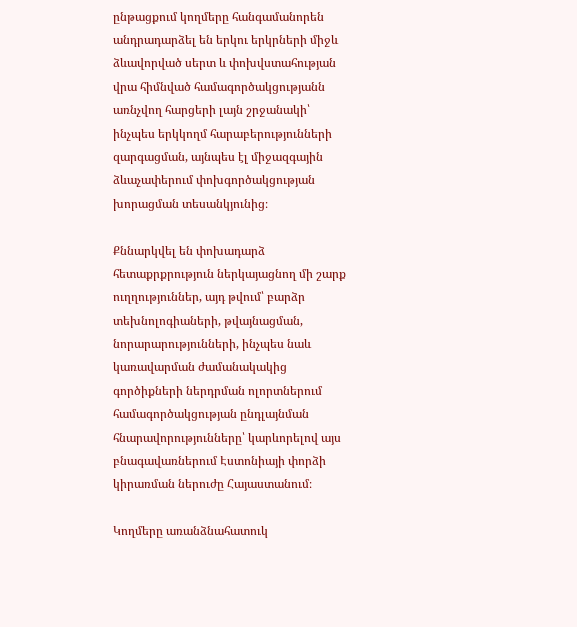ընթացքում կողմերը հանգամանորեն անդրադարձել են երկու երկրների միջև ձևավորված սերտ և փոխվստահության վրա հիմնված համագործակցությանն առնչվող հարցերի լայն շրջանակի՝ ինչպես երկկողմ հարաբերությունների զարգացման, այնպես էլ միջազգային ձևաչափերում փոխգործակցության խորացման տեսանկյունից։

Քննարկվել են փոխադարձ հետաքրքրություն ներկայացնող մի շարք ուղղություններ, այդ թվում՝ բարձր տեխնոլոգիաների, թվայնացման, նորարարությունների, ինչպես նաև կառավարման ժամանակակից գործիքների ներդրման ոլորտներում համագործակցության ընդլայնման հնարավորությունները՝ կարևորելով այս բնագավառներում Էստոնիայի փորձի կիրառման ներուժը Հայաստանում։

Կողմերը առանձնահատուկ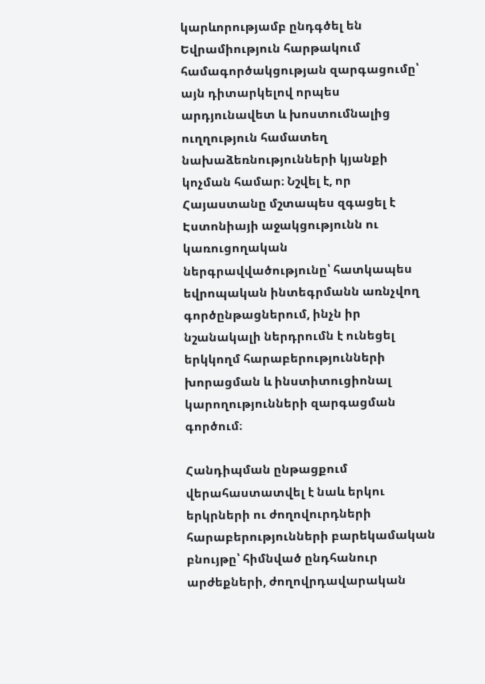կարևորությամբ ընդգծել են Եվրամիություն հարթակում համագործակցության զարգացումը՝ այն դիտարկելով որպես արդյունավետ և խոստումնալից ուղղություն համատեղ նախաձեռնությունների կյանքի կոչման համար։ Նշվել է, որ Հայաստանը մշտապես զգացել է Էստոնիայի աջակցությունն ու կառուցողական ներգրավվածությունը՝ հատկապես եվրոպական ինտեգրմանն առնչվող գործընթացներում, ինչն իր նշանակալի ներդրումն է ունեցել երկկողմ հարաբերությունների խորացման և ինստիտուցիոնալ կարողությունների զարգացման գործում։

Հանդիպման ընթացքում վերահաստատվել է նաև երկու երկրների ու ժողովուրդների հարաբերությունների բարեկամական բնույթը՝ հիմնված ընդհանուր արժեքների, ժողովրդավարական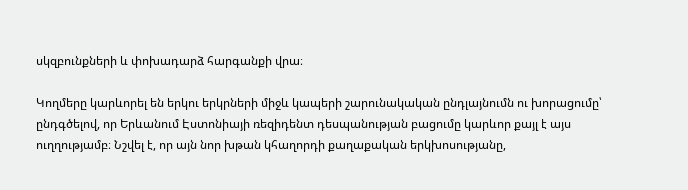սկզբունքների և փոխադարձ հարգանքի վրա։

Կողմերը կարևորել են երկու երկրների միջև կապերի շարունակական ընդլայնումն ու խորացումը՝ ընդգծելով, որ Երևանում Էստոնիայի ռեզիդենտ դեսպանության բացումը կարևոր քայլ է այս ուղղությամբ։ Նշվել է, որ այն նոր խթան կհաղորդի քաղաքական երկխոսությանը,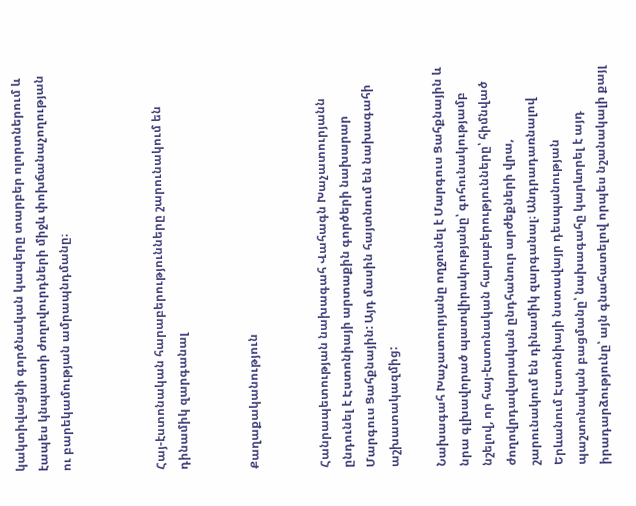կակտիվացնի գործնական կապերը տարբեր ոլորտներում և էապես կնպաստի ժողովուրդների միջև փոխճանաչողության ու բարեկամության ամրապնդմանը։



Հայ-էստոնական հարաբերությունները շարունակում են դինամիկ զարգանալ


Քաղաքականություն


Հանրապետության նախագահ Վահագն Խաչատուրյանն ընդունել է Էստոնիայի արտաքին գործերի նախարար Մարգուս Ցահքնային: Այդ մասին հայտնում են նախագահի աշխատակազմից:

Նախագահ Խաչատուրյանը ողջունել է Մարգուս Ցահքնային և նրա գլխավորած պատվիրակությանը՝ գոհունակությամբ նշելով, որ հայ-էստոնական հարաբերությունները՝ հիմնված ժողովրդավարական ընդհանուր արժեքների վրա, շարունակում են դինամիկ զարգանալ։ Անդրադառնալով Երևանում Էստոնիայի նստավայր դեսպանության պաշտոնական բացմանը՝ նախագահը կարևորել է այդ իրադարձությունը՝ այն գնահատելով որպես նշանակալի քայլ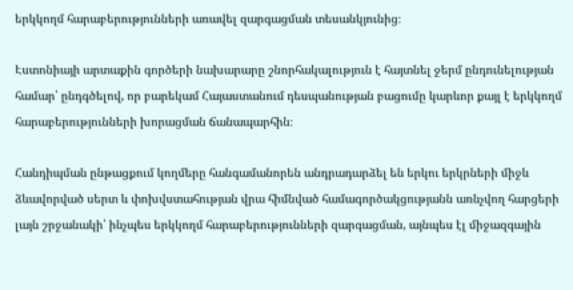երկկողմ հարաբերությունների առավել զարգացման տեսանկյունից։

Էստոնիայի արտաքին գործերի նախարարը շնորհակալություն է հայտնել ջերմ ընդունելության համար՝ ընդգծելով, որ բարեկամ Հայաստանում դեսպանության բացումը կարևոր քայլ է երկկողմ հարաբերությունների խորացման ճանապարհին։

Հանդիպման ընթացքում կողմերը հանգամանորեն անդրադարձել են երկու երկրների միջև ձևավորված սերտ և փոխվստահության վրա հիմնված համագործակցությանն առնչվող հարցերի լայն շրջանակի՝ ինչպես երկկողմ հարաբերությունների զարգացման, այնպես էլ միջազգային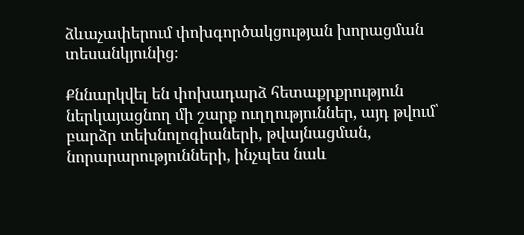ձևաչափերում փոխգործակցության խորացման տեսանկյունից։

Քննարկվել են փոխադարձ հետաքրքրություն ներկայացնող մի շարք ուղղություններ, այդ թվում՝ բարձր տեխնոլոգիաների, թվայնացման, նորարարությունների, ինչպես նաև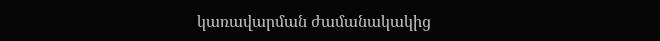կառավարման ժամանակակից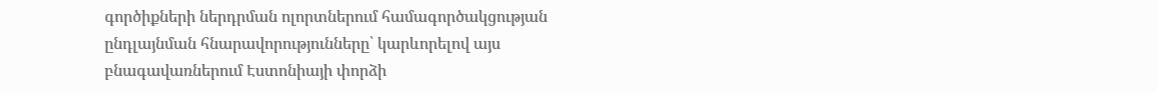գործիքների ներդրման ոլորտներում համագործակցության ընդլայնման հնարավորությունները՝ կարևորելով այս բնագավառներում Էստոնիայի փորձի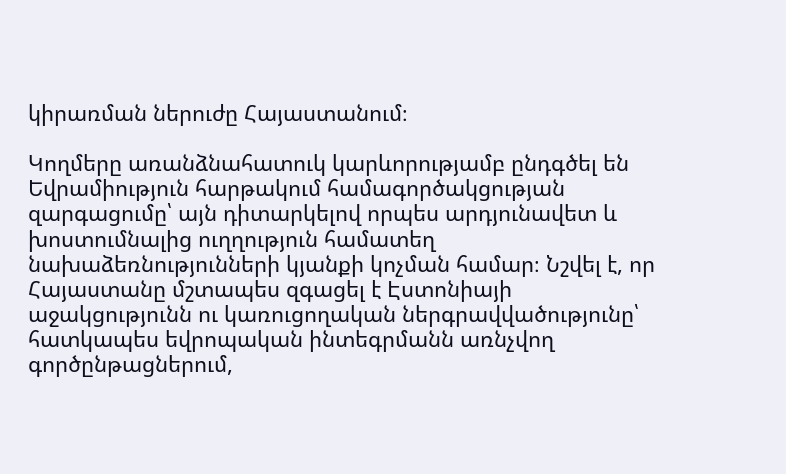կիրառման ներուժը Հայաստանում։

Կողմերը առանձնահատուկ կարևորությամբ ընդգծել են Եվրամիություն հարթակում համագործակցության զարգացումը՝ այն դիտարկելով որպես արդյունավետ և խոստումնալից ուղղություն համատեղ նախաձեռնությունների կյանքի կոչման համար։ Նշվել է, որ Հայաստանը մշտապես զգացել է Էստոնիայի աջակցությունն ու կառուցողական ներգրավվածությունը՝ հատկապես եվրոպական ինտեգրմանն առնչվող գործընթացներում,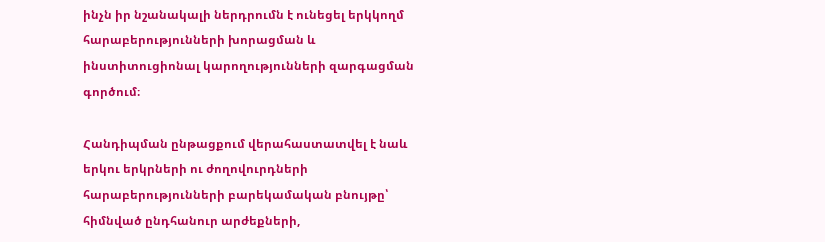ինչն իր նշանակալի ներդրումն է ունեցել երկկողմ հարաբերությունների խորացման և ինստիտուցիոնալ կարողությունների զարգացման գործում։

Հանդիպման ընթացքում վերահաստատվել է նաև երկու երկրների ու ժողովուրդների հարաբերությունների բարեկամական բնույթը՝ հիմնված ընդհանուր արժեքների,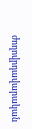ժողովրդավարական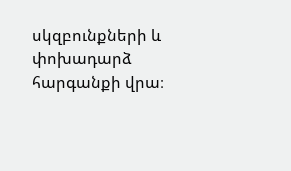սկզբունքների և փոխադարձ հարգանքի վրա։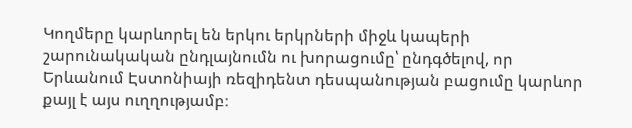Կողմերը կարևորել են երկու երկրների միջև կապերի շարունակական ընդլայնումն ու խորացումը՝ ընդգծելով, որ Երևանում Էստոնիայի ռեզիդենտ դեսպանության բացումը կարևոր քայլ է այս ուղղությամբ։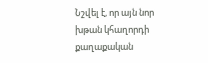Նշվել է, որ այն նոր խթան կհաղորդի քաղաքական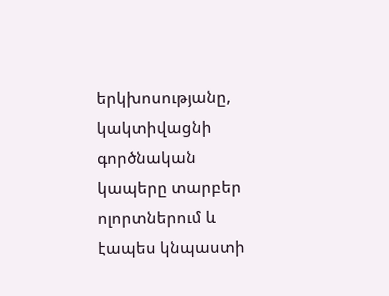երկխոսությանը, կակտիվացնի գործնական կապերը տարբեր ոլորտներում և էապես կնպաստի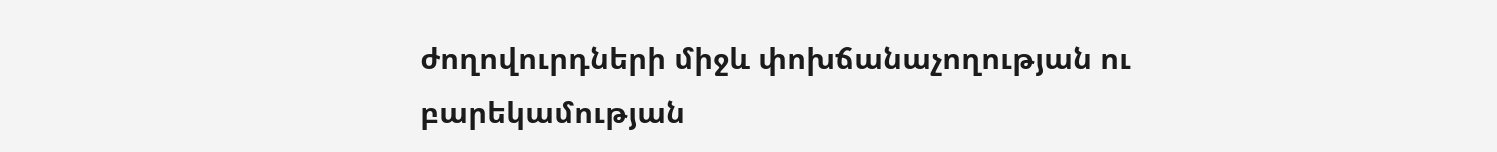ժողովուրդների միջև փոխճանաչողության ու բարեկամության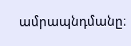ամրապնդմանը։